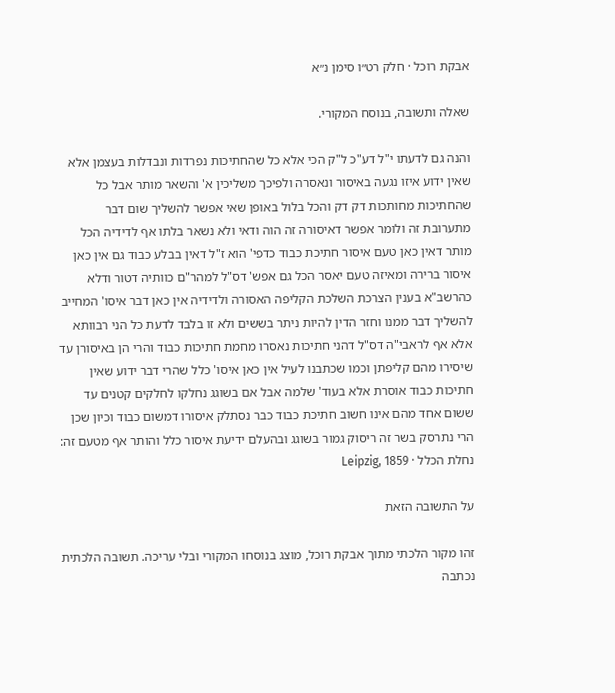אבקת רוכל · חלק רט״ו סימן נ״א

שאלה ותשובה, בנוסח המקורי.

והנה גם לדעתו י"ל דע"כ ל"ק הכי אלא כל שהחתיכות נפרדות ונבדלות בעצמן אלא שאין ידוע איזו נגעה באיסור ונאסרה ולפיכך משליכין א' והשאר מותר אבל כל שהחתיכות מחותכות דק דק והכל בלול באופן שאי אפשר להשליך שום דבר מתערובת זה ולומר אפשר דאיסורה זה הוה ודאי ולא נשאר בלתו אף לדידיה הכל מותר דאין כאן טעם איסור חתיכת כבוד כדפי' הוא ז"ל דאין בבלע כבוד גם אין כאן איסור ברירה ומאיזה טעם יאסר הכל גם אפש' דס"ל למהר"ם כוותיה דטור ודלא כהרשב"א בענין הצרכת השלכת הקליפה האסורה ולדידיה אין כאן דבר איסו' המחייב להשליך דבר ממנו וחזר הדין להיות ניתר בששים ולא זו בלבד לדעת כל הני רבוותא אלא אף לראבי"ה דס"ל דהני חתיכות נאסרו מחמת חתיכות כבוד והרי הן באיסורן עד שיסירו מהם קליפתן וכמו שכתבנו לעיל אין כאן איסו' כלל שהרי דבר ידוע שאין חתיכות כבוד אוסרת אלא בעוד' שלמה אבל אם בשוגג נחלקו לחלקים קטנים עד ששום אחד מהם אינו חשוב חתיכת כבוד כבר נסתלק איסורו דמשום כבוד וכיון שכן הרי נתרסק בשר זה ריסוק גמור בשוגג ובהעלם ידיעת איסור כלל והותר אף מטעם זה:
נחלת הכלל · Leipzig, 1859

על התשובה הזאת

זהו מקור הלכתי מתוך אבקת רוכל, מוצג בנוסחו המקורי ובלי עריכה. תשובה הלכתית נכתבה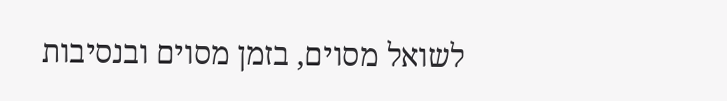לשואל מסוים, בזמן מסוים ובנסיבות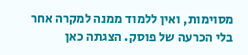מסוימות, ואין ללמוד ממנה למקרה אחר בלי הכרעה של פוסק. הצגתה כאן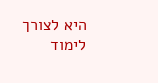היא לצורך לימוד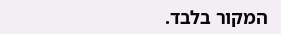המקור בלבד.